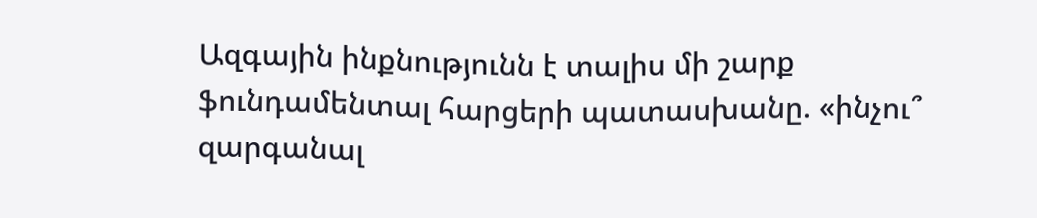Ազգային ինքնությունն է տալիս մի շարք ֆունդամենտալ հարցերի պատասխանը. «ինչու՞ զարգանալ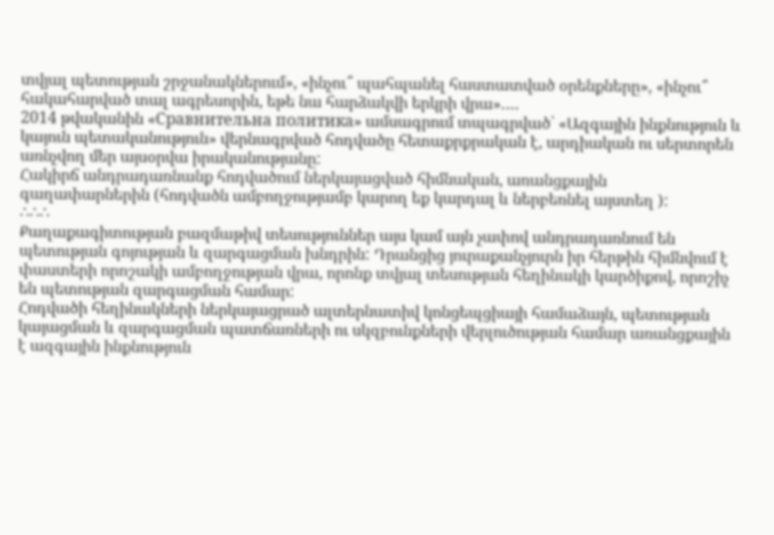տվյալ պետության շրջանակներում», «ինչու՞ պահպանել հաստատված օրենքները», «ինչու՞ հակահարված տալ ագրեսորին, եթե նա հարձակվի երկրի վրա»….
2014 թվականին «Сравнительна политика» ամսագրում տպագրված՝ «Ազգային ինքնություն և կայուն պետականություն» վերնագրված հոդվածը հետաքրքրական է, արդիական ու սերտորեն առնչվող մեր այսօրվա իրականությանը:
Հակիրճ անդրադառնանք հոդվածում ներկայացված հիմնական, առանցքային գաղափարներին (հոդվածն ամբողջությամբ կարող եք կարդալ և ներբեռնել այստեղ ):
∴∴∴
Քաղաքագիտության բազմաթիվ տեսություններ այս կամ այն չափով անդրադառնում են պետության գոյության և զարգացման խնդրին: Դրանցից յուրաքանչյուրն իր հերթին հիմնվում է փաստերի որոշակի ամբողջության վրա, որոնք տվյալ տեսության հեղինակի կարծիքով, որոշիչ են պետության զարգացման համար:
Հոդվածի հեղինակների ներկայացրած ալտերնատիվ կոնցեպցիայի համաձայն, պետության կայացման և զարգացման պատճառների ու սկզբունքների վերլուծության համար առանցքային է ազգային ինքնություն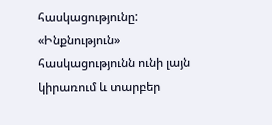հասկացությունը:
«Ինքնություն» հասկացությունն ունի լայն կիրառում և տարբեր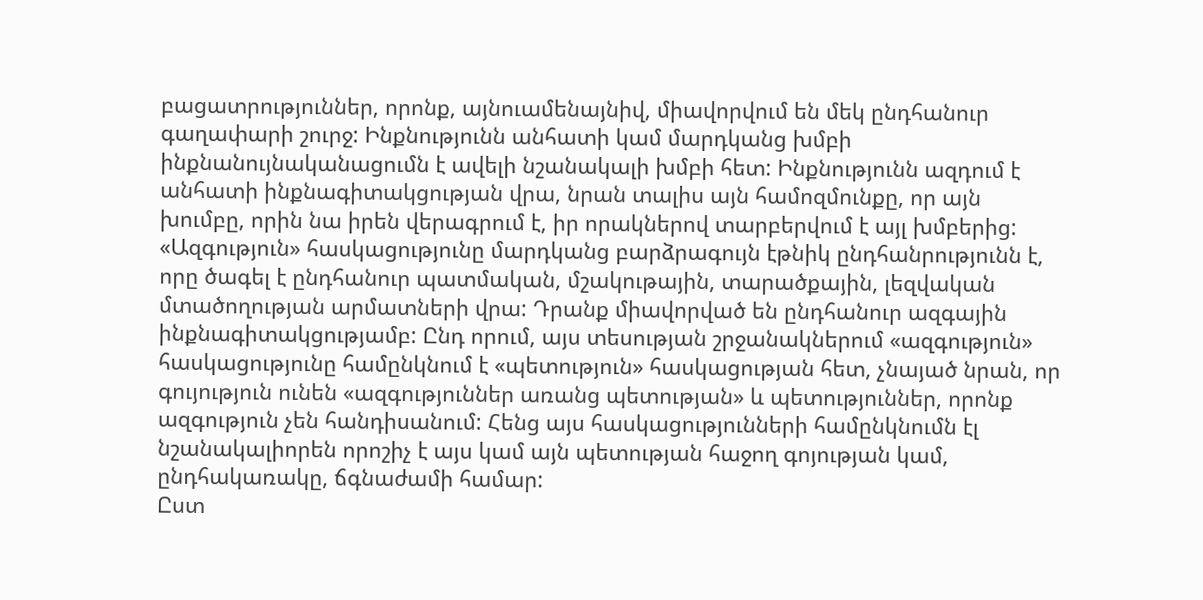բացատրություններ, որոնք, այնուամենայնիվ, միավորվում են մեկ ընդհանուր գաղափարի շուրջ: Ինքնությունն անհատի կամ մարդկանց խմբի ինքնանույնականացումն է ավելի նշանակալի խմբի հետ: Ինքնությունն ազդում է անհատի ինքնագիտակցության վրա, նրան տալիս այն համոզմունքը, որ այն խումբը, որին նա իրեն վերագրում է, իր որակներով տարբերվում է այլ խմբերից:
«Ազգություն» հասկացությունը մարդկանց բարձրագույն էթնիկ ընդհանրությունն է, որը ծագել է ընդհանուր պատմական, մշակութային, տարածքային, լեզվական մտածողության արմատների վրա: Դրանք միավորված են ընդհանուր ազգային ինքնագիտակցությամբ: Ընդ որում, այս տեսության շրջանակներում «ազգություն» հասկացությունը համընկնում է «պետություն» հասկացության հետ, չնայած նրան, որ գույություն ունեն «ազգություններ առանց պետության» և պետություններ, որոնք ազգություն չեն հանդիսանում: Հենց այս հասկացությունների համընկնումն էլ նշանակալիորեն որոշիչ է այս կամ այն պետության հաջող գոյության կամ, ընդհակառակը, ճգնաժամի համար:
Ըստ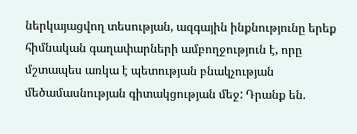ներկայացվող տեսության, ազգային ինքնությունը երեք հիմնական գաղափարների ամբողջություն է, որը մշտապես առկա է պետության բնակչության մեծամասնության գիտակցության մեջ: Դրանք են.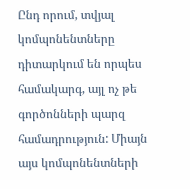Ընդ որում, տվյալ կոմպոնենտները դիտարկում են որպես համակարգ, այլ ոչ թե գործոնների պարզ համադրություն: Միայն այս կոմպոնենտների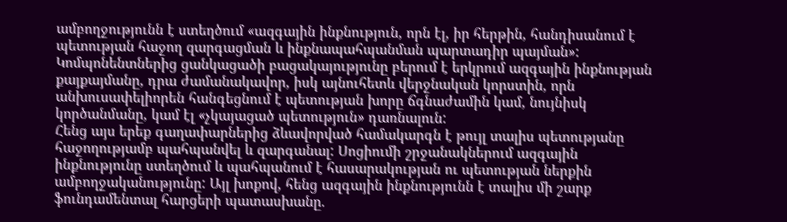ամբողջությունն է ստեղծում «ազգային ինքնություն, որն էլ, իր հերթին, հանդիսանում է պետության հաջող զարգացման և ինքնապահպանման պարտադիր պայման»:
Կոմպոնենտներից ցանկացածի բացակայությունը բերում է երկրում ազգային ինքնության քայքայմանը, դրա ժամանակավոր, իսկ այնուհետև վերջնական կորստին, որն անխուսափելիորեն հանգեցնում է պետության խորը ճգնաժամին կամ, նույնիսկ կործանմանը, կամ էլ «չկայացած պետություն» դառնալուն:
Հենց այս երեք գաղափարներից ձևավորված համակարգն է թույլ տալիս պետությանը հաջողությամբ պահպանվել և զարգանալ: Սոցիումի շրջանակներում ազգային ինքնությունը ստեղծում և պահպանում է հասարակության ու պետության ներքին ամբողջականությունը: Այլ խոքով, հենց ազգային ինքնությունն է տալիս մի շարք ֆունդամենտալ հարցերի պատասխանը.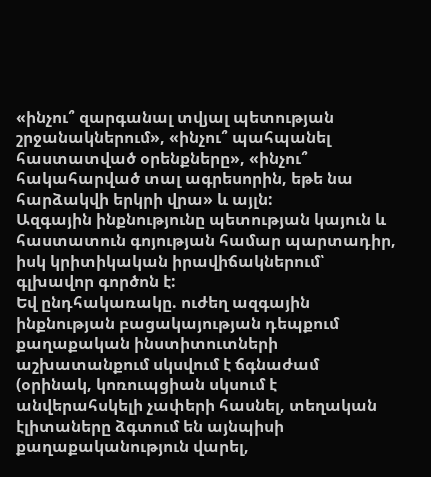«ինչու՞ զարգանալ տվյալ պետության շրջանակներում», «ինչու՞ պահպանել հաստատված օրենքները», «ինչու՞ հակահարված տալ ագրեսորին, եթե նա հարձակվի երկրի վրա» և այլն:
Ազգային ինքնությունը պետության կայուն և հաստատուն գոյության համար պարտադիր, իսկ կրիտիկական իրավիճակներում՝ գլխավոր գործոն է:
Եվ ընդհակառակը. ուժեղ ազգային ինքնության բացակայության դեպքում քաղաքական ինստիտուտների աշխատանքում սկսվում է ճգնաժամ (օրինակ, կոռուպցիան սկսում է անվերահսկելի չափերի հասնել, տեղական էլիտաները ձգտում են այնպիսի քաղաքականություն վարել,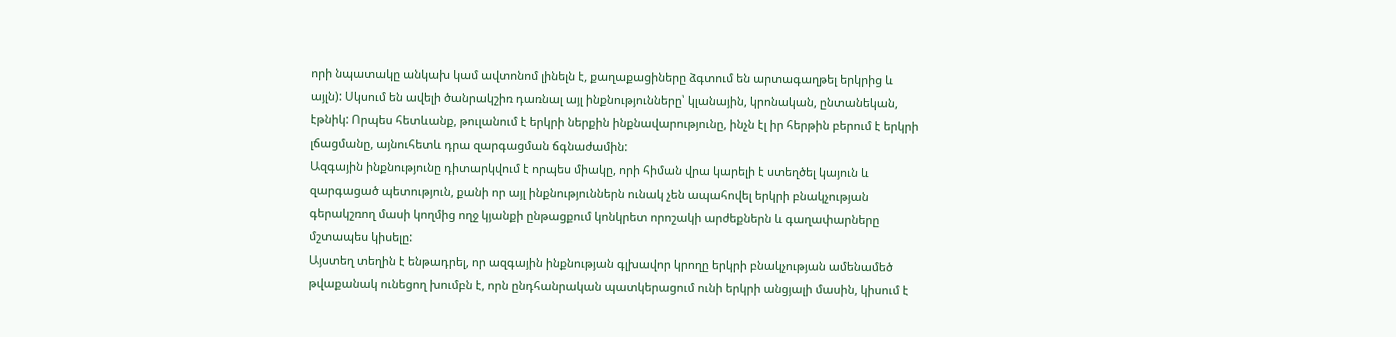որի նպատակը անկախ կամ ավտոնոմ լինելն է, քաղաքացիները ձգտում են արտագաղթել երկրից և այլն): Սկսում են ավելի ծանրակշիռ դառնալ այլ ինքնությունները՝ կլանային, կրոնական, ընտանեկան, էթնիկ: Որպես հետևանք, թուլանում է երկրի ներքին ինքնավարությունը, ինչն էլ իր հերթին բերում է երկրի լճացմանը, այնուհետև դրա զարգացման ճգնաժամին:
Ազգային ինքնությունը դիտարկվում է որպես միակը, որի հիման վրա կարելի է ստեղծել կայուն և զարգացած պետություն, քանի որ այլ ինքնություններն ունակ չեն ապահովել երկրի բնակչության գերակշռող մասի կողմից ողջ կյանքի ընթացքում կոնկրետ որոշակի արժեքներն և գաղափարները մշտապես կիսելը:
Այստեղ տեղին է ենթադրել, որ ազգային ինքնության գլխավոր կրողը երկրի բնակչության ամենամեծ թվաքանակ ունեցող խումբն է, որն ընդհանրական պատկերացում ունի երկրի անցյալի մասին, կիսում է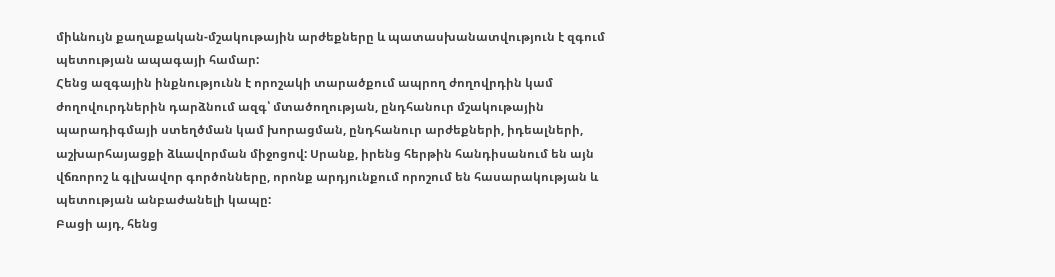միևնույն քաղաքական-մշակութային արժեքները և պատասխանատվություն է զգում պետության ապագայի համար:
Հենց ազգային ինքնությունն է որոշակի տարածքում ապրող ժողովրդին կամ ժողովուրդներին դարձնում ազգ՝ մտածողության, ընդհանուր մշակութային պարադիգմայի ստեղծման կամ խորացման, ընդհանուր արժեքների, իդեալների, աշխարհայացքի ձևավորման միջոցով: Սրանք, իրենց հերթին հանդիսանում են այն վճռորոշ և գլխավոր գործոնները, որոնք արդյունքում որոշում են հասարակության և պետության անբաժանելի կապը:
Բացի այդ, հենց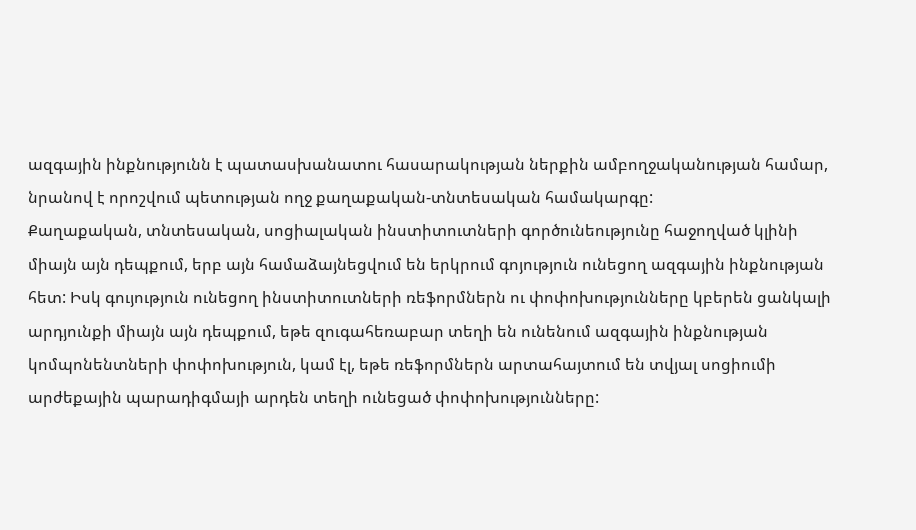ազգային ինքնությունն է պատասխանատու հասարակության ներքին ամբողջականության համար, նրանով է որոշվում պետության ողջ քաղաքական-տնտեսական համակարգը:
Քաղաքական, տնտեսական, սոցիալական ինստիտուտների գործունեությունը հաջողված կլինի միայն այն դեպքում, երբ այն համաձայնեցվում են երկրում գոյություն ունեցող ազգային ինքնության հետ: Իսկ գույություն ունեցող ինստիտուտների ռեֆորմներն ու փոփոխությունները կբերեն ցանկալի արդյունքի միայն այն դեպքում, եթե զուգահեռաբար տեղի են ունենում ազգային ինքնության կոմպոնենտների փոփոխություն, կամ էլ, եթե ռեֆորմներն արտահայտում են տվյալ սոցիումի արժեքային պարադիգմայի արդեն տեղի ունեցած փոփոխությունները: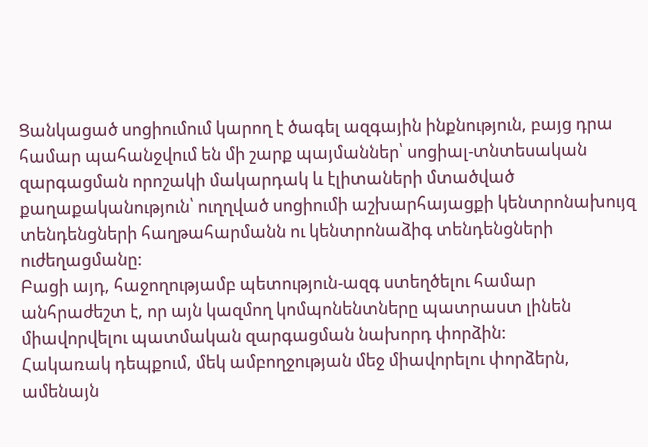Ցանկացած սոցիումում կարող է ծագել ազգային ինքնություն, բայց դրա համար պահանջվում են մի շարք պայմաններ՝ սոցիալ-տնտեսական զարգացման որոշակի մակարդակ և էլիտաների մտածված քաղաքականություն՝ ուղղված սոցիումի աշխարհայացքի կենտրոնախույզ տենդենցների հաղթահարմանն ու կենտրոնաձիգ տենդենցների ուժեղացմանը:
Բացի այդ, հաջողությամբ պետություն-ազգ ստեղծելու համար անհրաժեշտ է, որ այն կազմող կոմպոնենտները պատրաստ լինեն միավորվելու պատմական զարգացման նախորդ փորձին:
Հակառակ դեպքում, մեկ ամբողջության մեջ միավորելու փորձերն, ամենայն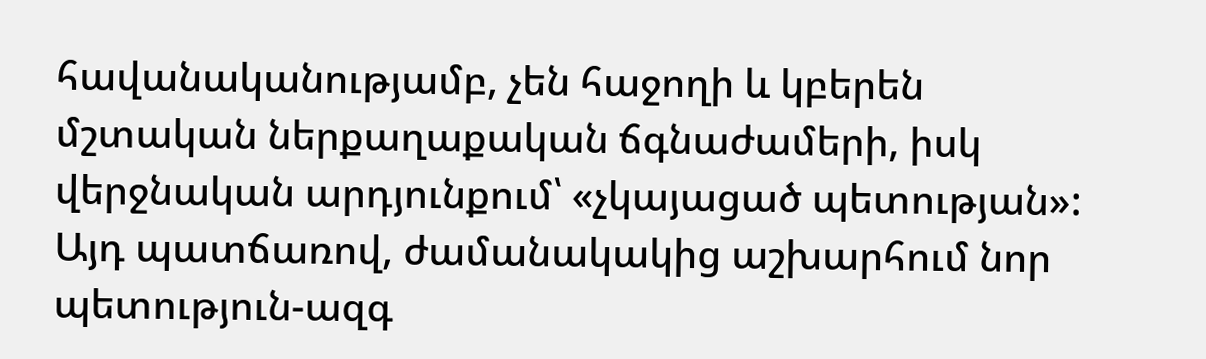հավանականությամբ, չեն հաջողի և կբերեն մշտական ներքաղաքական ճգնաժամերի, իսկ վերջնական արդյունքում՝ «չկայացած պետության»: Այդ պատճառով, ժամանակակից աշխարհում նոր պետություն-ազգ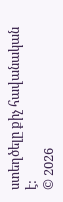ստեղծելը քիչ հավանական է:
© 2026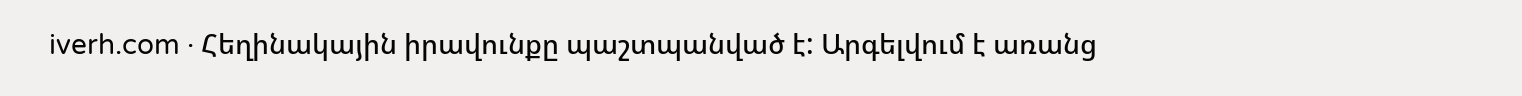iverh.com · Հեղինակային իրավունքը պաշտպանված է: Արգելվում է առանց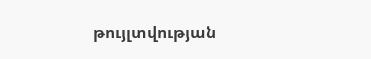թույլտվության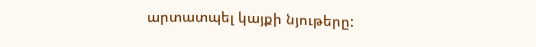արտատպել կայքի նյութերը: